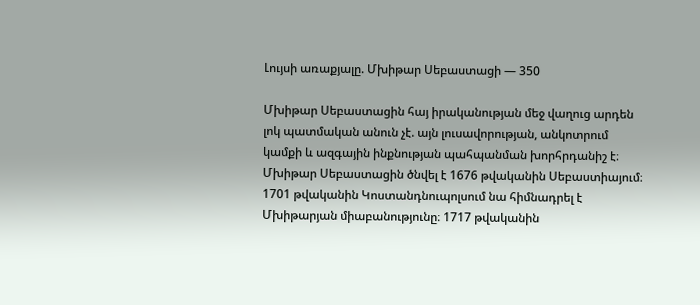Լույսի առաքյալը. Մխիթար Սեբաստացի — 350

Մխիթար Սեբաստացին հայ իրականության մեջ վաղուց արդեն լոկ պատմական անուն չէ. այն լուսավորության, անկոտրում կամքի և ազգային ինքնության պահպանման խորհրդանիշ է։
Մխիթար Սեբաստացին ծնվել է 1676 թվականին Սեբաստիայում։ 1701 թվականին Կոստանդնուպոլսում նա հիմնադրել է Մխիթարյան միաբանությունը։ 1717 թվականին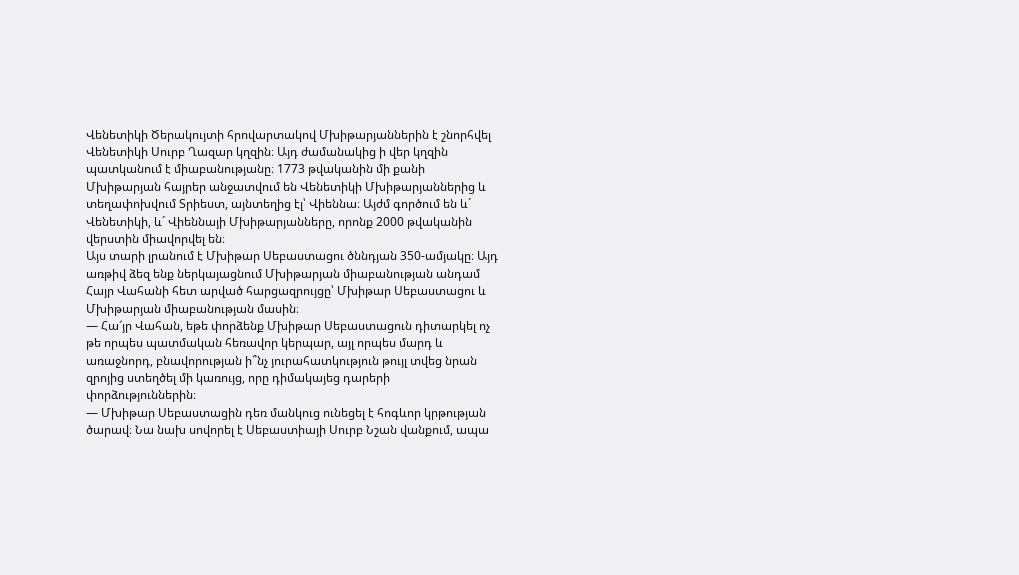Վենետիկի Ծերակույտի հրովարտակով Մխիթարյաններին է շնորհվել Վենետիկի Սուրբ Ղազար կղզին։ Այդ ժամանակից ի վեր կղզին պատկանում է միաբանությանը։ 1773 թվականին մի քանի Մխիթարյան հայրեր անջատվում են Վենետիկի Մխիթարյաններից և տեղափոխվում Տրիեստ, այնտեղից էլ՝ Վիեննա։ Այժմ գործում են և´ Վենետիկի, և´ Վիեննայի Մխիթարյանները, որոնք 2000 թվականին վերստին միավորվել են։
Այս տարի լրանում է Մխիթար Սեբաստացու ծննդյան 350-ամյակը։ Այդ առթիվ ձեզ ենք ներկայացնում Մխիթարյան միաբանության անդամ Հայր Վահանի հետ արված հարցազրույցը՝ Մխիթար Սեբաստացու և Մխիթարյան միաբանության մասին։
— Հա՜յր Վահան, եթե փորձենք Մխիթար Սեբաստացուն դիտարկել ոչ թե որպես պատմական հեռավոր կերպար, այլ որպես մարդ և առաջնորդ, բնավորության ի՞նչ յուրահատկություն թույլ տվեց նրան զրոյից ստեղծել մի կառույց, որը դիմակայեց դարերի փորձություններին։
— Մխիթար Սեբաստացին դեռ մանկուց ունեցել է հոգևոր կրթության ծարավ։ Նա նախ սովորել է Սեբաստիայի Սուրբ Նշան վանքում, ապա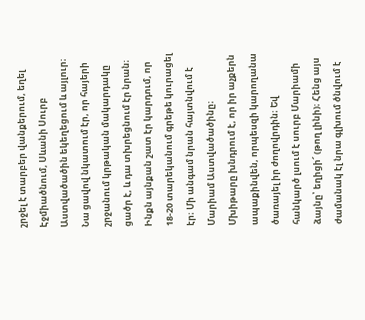շրջել է տարբեր վանքերում, եղել Էջմիածնում, Սևանի Սուրբ Աստվածածին եկեղեցում և այլուր։ Նա ցավով նկատում էր, որ հայերի շրջանում կրթական մակարդակը ցածր է, և դա տխրեցնում էր նրան։ Ինքն այնքան շատ էր կարդում, որ 18-20 տարեկանում գրեթե կուրացել էր։ Մի անգամ նրան հայտնվում է Մարիամ Աստվածածինը։ Մխիթարը խնդրում է, որ իր աչքերն ապաքինվեն, որպեսզի կարողանա ծառայել իր ժողովրդին։ Եվ հանկարծ լսում է սուրբ Մարիամի ձայնը՝ եղիցի՜ (թող լինի)։ Հենց այս ժամանակ էլ նրա գլխում ծնվում է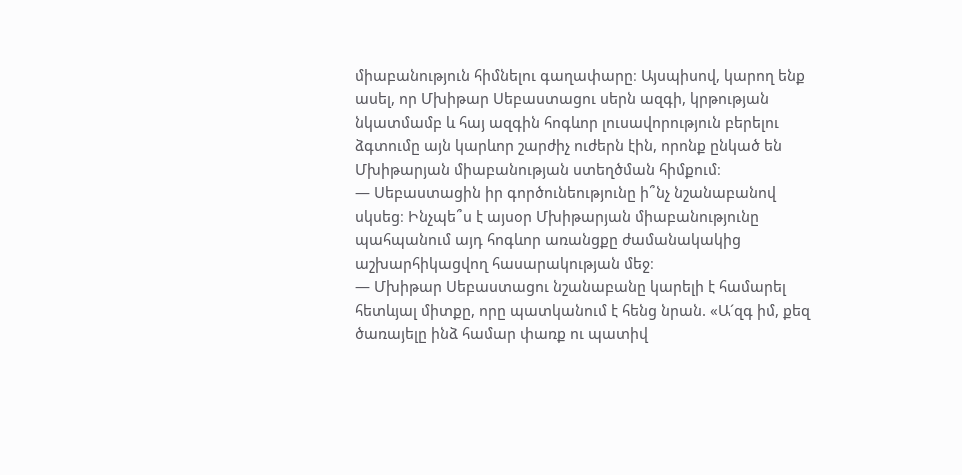միաբանություն հիմնելու գաղափարը։ Այսպիսով, կարող ենք ասել, որ Մխիթար Սեբաստացու սերն ազգի, կրթության նկատմամբ և հայ ազգին հոգևոր լուսավորություն բերելու ձգտումը այն կարևոր շարժիչ ուժերն էին, որոնք ընկած են Մխիթարյան միաբանության ստեղծման հիմքում։
— Սեբաստացին իր գործունեությունը ի՞նչ նշանաբանով սկսեց։ Ինչպե՞ս է այսօր Մխիթարյան միաբանությունը պահպանում այդ հոգևոր առանցքը ժամանակակից աշխարհիկացվող հասարակության մեջ։
— Մխիթար Սեբաստացու նշանաբանը կարելի է համարել հետևյալ միտքը, որը պատկանում է հենց նրան. «Ա´զգ իմ, քեզ ծառայելը ինձ համար փառք ու պատիվ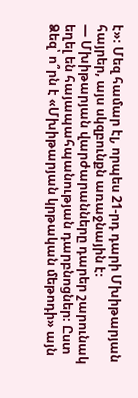է»։ Մեզ համար էլ, որպես 21-րդ դարի Մխիթարյան հայրեր, այս սկզբունքն առաջնային է։
— Մխիթարյան վարժարանները դարեր շարունակ եղել են հայապահպանության դարբնոցներ։ Ըստ Ձեզ՝ ո՞րն է «Մխիթարյան կրթական մեթոդի» այն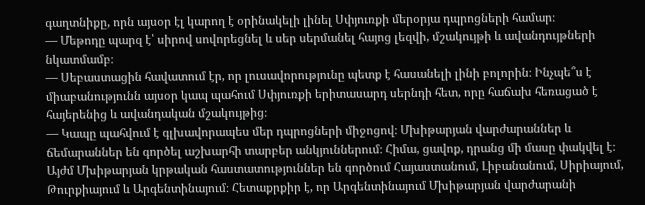գաղտնիքը, որն այսօր էլ կարող է օրինակելի լինել Սփյուռքի մերօրյա դպրոցների համար։
— Մեթոդը պարզ է՝ սիրով սովորեցնել և սեր սերմանել հայոց լեզվի, մշակույթի և ավանդույթների նկատմամբ։
— Սեբաստացին հավատում էր, որ լուսավորությունը պետք է հասանելի լինի բոլորին։ Ինչպե՞ս է միաբանությունն այսօր կապ պահում Սփյուռքի երիտասարդ սերնդի հետ, որը հաճախ հեռացած է հայերենից և ավանդական մշակույթից։
— Կապը պահվում է գլխավորապես մեր դպրոցների միջոցով։ Մխիթարյան վարժարաններ և ճեմարաններ են գործել աշխարհի տարբեր անկյուններում։ Հիմա, ցավոք, դրանց մի մասը փակվել է։ Այժմ Մխիթարյան կրթական հաստատություններ են գործում Հայաստանում, Լիբանանում, Սիրիայում, Թուրքիայում և Արգենտինայում։ Հետաքրքիր է, որ Արգենտինայում Մխիթարյան վարժարանի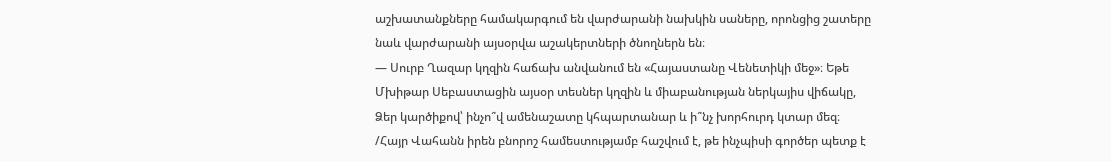աշխատանքները համակարգում են վարժարանի նախկին սաները, որոնցից շատերը նաև վարժարանի այսօրվա աշակերտների ծնողներն են։
— Սուրբ Ղազար կղզին հաճախ անվանում են «Հայաստանը Վենետիկի մեջ»։ Եթե Մխիթար Սեբաստացին այսօր տեսներ կղզին և միաբանության ներկայիս վիճակը, Ձեր կարծիքով՝ ինչո՞վ ամենաշատը կհպարտանար և ի՞նչ խորհուրդ կտար մեզ։
/Հայր Վահանն իրեն բնորոշ համեստությամբ հաշվում է, թե ինչպիսի գործեր պետք է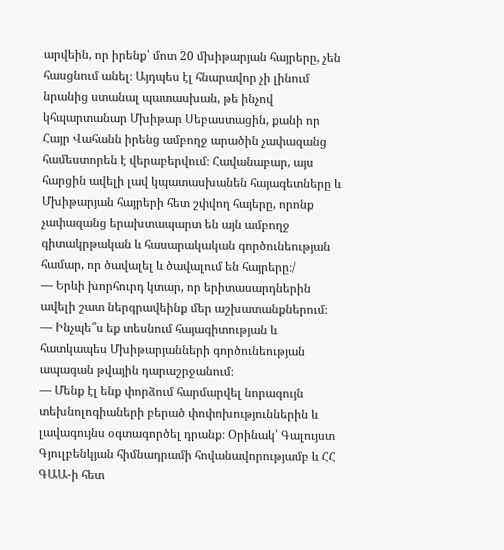արվեին, որ իրենք՝ մոտ 20 մխիթարյան հայրերը, չեն հասցնում անել։ Այդպես էլ հնարավոր չի լինում նրանից ստանալ պատասխան, թե ինչով կհպարտանար Մխիթար Սեբաստացին, քանի որ Հայր Վահանն իրենց ամբողջ արածին չափազանց համեստորեն է վերաբերվում։ Հավանաբար, այս հարցին ավելի լավ կպատասխանեն հայագետները և Մխիթարյան հայրերի հետ շփվող հայերը, որոնք չափազանց երախտապարտ են այն ամբողջ գիտակրթական և հասարակական գործունեության համար, որ ծավալել և ծավալում են հայրերը։/
— Երևի խորհուրդ կտար, որ երիտասարդներին ավելի շատ ներգրավեինք մեր աշխատանքներում։
— Ինչպե՞ս եք տեսնում հայագիտության և հատկապես Մխիթարյանների գործունեության ապագան թվային դարաշրջանում։
— Մենք էլ ենք փորձում հարմարվել նորագույն տեխնոլոգիաների բերած փոփոխություններին և լավագույնս օգտագործել դրանք։ Օրինակ՝ Գալույստ Գյուլբենկյան հիմնադրամի հովանավորությամբ և ՀՀ ԳԱԱ-ի հետ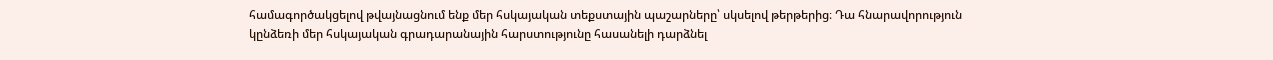համագործակցելով թվայնացնում ենք մեր հսկայական տեքստային պաշարները՝ սկսելով թերթերից։ Դա հնարավորություն կընձեռի մեր հսկայական գրադարանային հարստությունը հասանելի դարձնել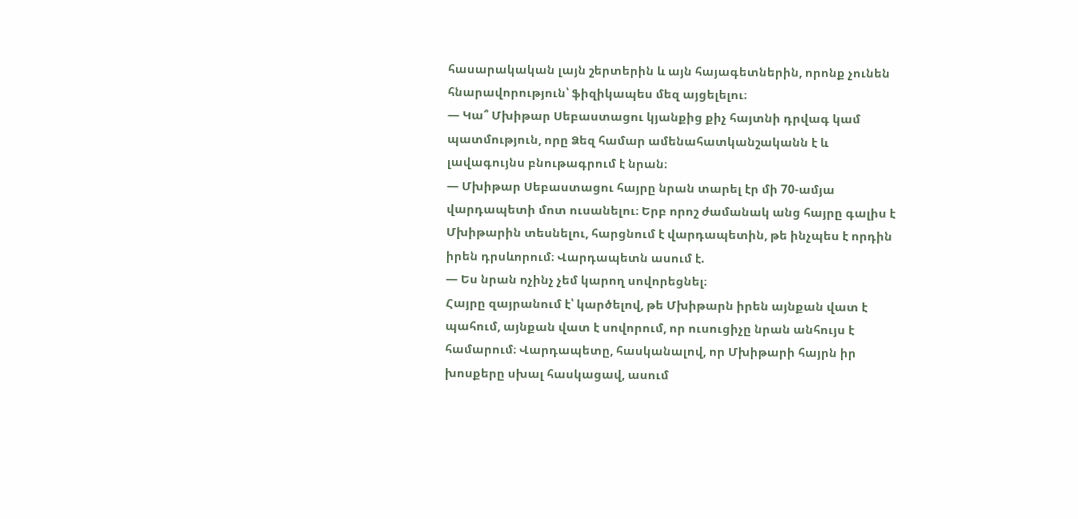հասարակական լայն շերտերին և այն հայագետներին, որոնք չունեն հնարավորություն՝ ֆիզիկապես մեզ այցելելու։
— Կա՞ Մխիթար Սեբաստացու կյանքից քիչ հայտնի դրվագ կամ պատմություն, որը Ձեզ համար ամենահատկանշականն է և լավագույնս բնութագրում է նրան։
— Մխիթար Սեբաստացու հայրը նրան տարել էր մի 70-ամյա վարդապետի մոտ ուսանելու։ Երբ որոշ ժամանակ անց հայրը գալիս է Մխիթարին տեսնելու, հարցնում է վարդապետին, թե ինչպես է որդին իրեն դրսևորում։ Վարդապետն ասում է.
— Ես նրան ոչինչ չեմ կարող սովորեցնել։
Հայրը զայրանում է՝ կարծելով, թե Մխիթարն իրեն այնքան վատ է պահում, այնքան վատ է սովորում, որ ուսուցիչը նրան անհույս է համարում։ Վարդապետը, հասկանալով, որ Մխիթարի հայրն իր խոսքերը սխալ հասկացավ, ասում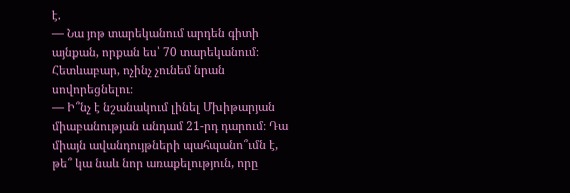է.
— Նա յոթ տարեկանում արդեն գիտի այնքան, որքան ես՝ 70 տարեկանում։ Հետևաբար, ոչինչ չունեմ նրան սովորեցնելու։
— Ի՞նչ է նշանակում լինել Մխիթարյան միաբանության անդամ 21-րդ դարում։ Դա միայն ավանդույթների պահպանո՞ւմն է, թե՞ կա նաև նոր առաքելություն, որը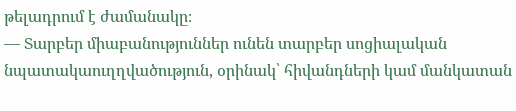թելադրում է ժամանակը։
— Տարբեր միաբանություններ ունեն տարբեր սոցիալական նպատակաուղղվածություն, օրինակ՝ հիվանդների կամ մանկատան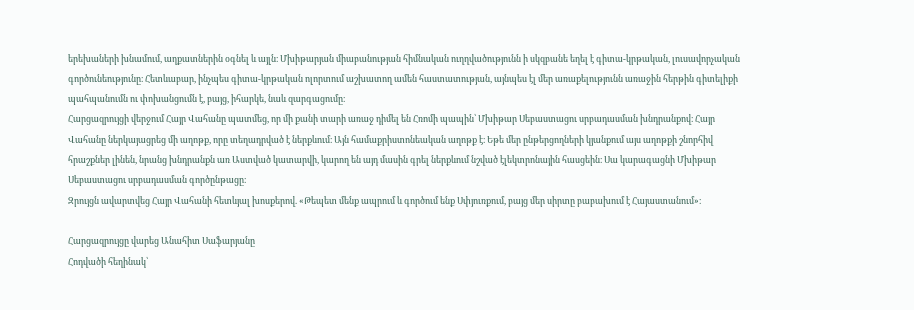երեխաների խնամում, աղքատներին օգնել և այլն։ Մխիթարյան միաբանության հիմնական ուղղվածությունն ի սկզբանե եղել է գիտա-կրթական, լուսավորչական գործունեությունը։ Հետևաբար, ինչպես գիտա-կրթական ոլորտում աշխատող ամեն հաստատության, այնպես էլ մեր առաքելությունն առաջին հերթին գիտելիքի պահպանումն ու փոխանցումն է, բայց, իհարկե, նաև զարգացումը։
Հարցազրույցի վերջում Հայր Վահանը պատմեց, որ մի քանի տարի առաջ դիմել են Հռոմի պապին՝ Մխիթար Սեբաստացու սրբադասման խնդրանքով։ Հայր Վահանը ներկայացրեց մի աղոթք, որը տեղադրված է ներքևում։ Այն համաքրիստոնեական աղոթք է։ Եթե մեր ընթերցողների կյանքում այս աղոթքի շնորհիվ հրաշքներ լինեն, նրանց խնդրանքն առ Աստված կատարվի, կարող են այդ մասին գրել ներքևում նշված էլեկտրոնային հասցեին։ Սա կարագացնի Մխիթար Սեբաստացու սրբադասման գործընթացը։
Զրույցն ավարտվեց Հայր Վահանի հետևյալ խոսքերով. «Թեպետ մենք ապրում և գործում ենք Սփյուռքում, բայց մեր սիրտը բաբախում է Հայաստանում»։

Հարցազրույցը վարեց Անահիտ Սաֆարյանը
Հոդվածի հեղինակ՝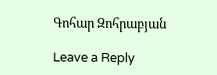Գոհար Զոհրաբյան

Leave a Reply